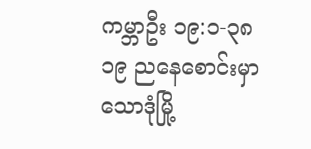ကမ္ဘာဦး ၁၉:၁-၃၈
၁၉ ညနေစောင်းမှာ သောဒုံမြို့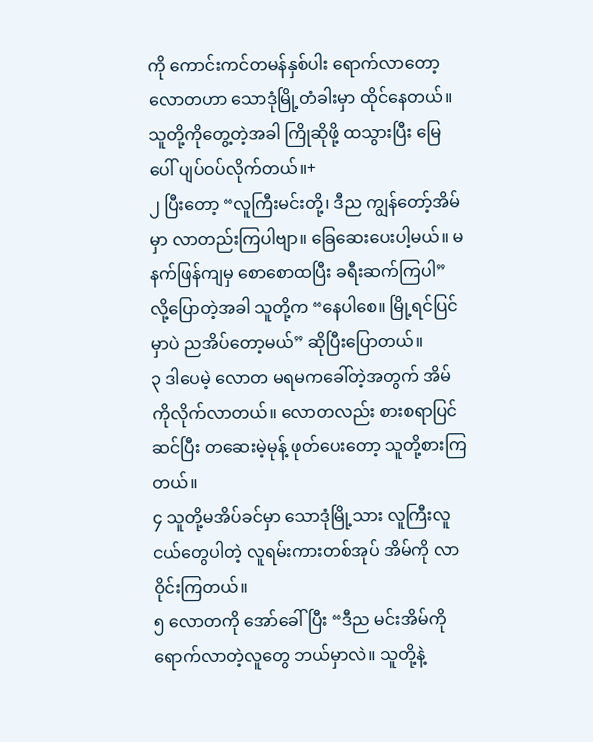ကို ကောင်းကင်တမန်နှစ်ပါး ရောက်လာတော့ လောတဟာ သောဒုံမြို့တံခါးမှာ ထိုင်နေတယ်။ သူတို့ကိုတွေ့တဲ့အခါ ကြိုဆိုဖို့ ထသွားပြီး မြေပေါ် ပျပ်ဝပ်လိုက်တယ်။+
၂ ပြီးတော့ “လူကြီးမင်းတို့၊ ဒီည ကျွန်တော့်အိမ်မှာ လာတည်းကြပါဗျာ။ ခြေဆေးပေးပါ့မယ်။ မနက်ဖြန်ကျမှ စောစောထပြီး ခရီးဆက်ကြပါ” လို့ပြောတဲ့အခါ သူတို့က “နေပါစေ။ မြို့ရင်ပြင်မှာပဲ ညအိပ်တော့မယ်” ဆိုပြီးပြောတယ်။
၃ ဒါပေမဲ့ လောတ မရမကခေါ်တဲ့အတွက် အိမ်ကိုလိုက်လာတယ်။ လောတလည်း စားစရာပြင်ဆင်ပြီး တဆေးမဲ့မုန့် ဖုတ်ပေးတော့ သူတို့စားကြတယ်။
၄ သူတို့မအိပ်ခင်မှာ သောဒုံမြို့သား လူကြီးလူငယ်တွေပါတဲ့ လူရမ်းကားတစ်အုပ် အိမ်ကို လာဝိုင်းကြတယ်။
၅ လောတကို အော်ခေါ်ပြီး “ဒီည မင်းအိမ်ကို ရောက်လာတဲ့လူတွေ ဘယ်မှာလဲ။ သူတို့နဲ့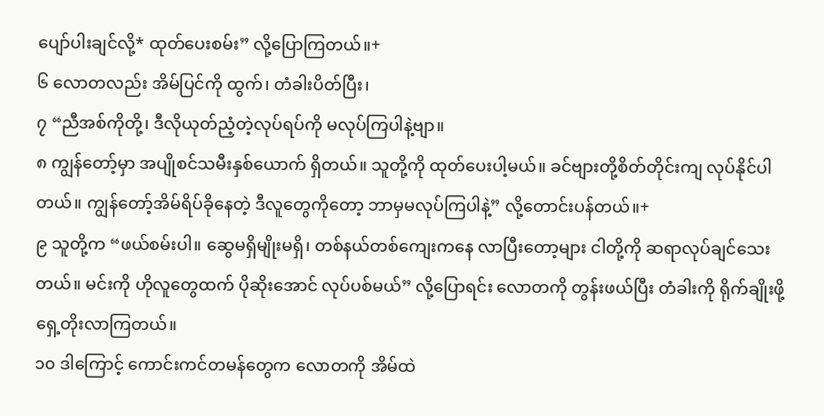ပျော်ပါးချင်လို့* ထုတ်ပေးစမ်း” လို့ပြောကြတယ်။+
၆ လောတလည်း အိမ်ပြင်ကို ထွက်၊ တံခါးပိတ်ပြီး၊
၇ “ညီအစ်ကိုတို့၊ ဒီလိုယုတ်ညံ့တဲ့လုပ်ရပ်ကို မလုပ်ကြပါနဲ့ဗျာ။
၈ ကျွန်တော့်မှာ အပျိုစင်သမီးနှစ်ယောက် ရှိတယ်။ သူတို့ကို ထုတ်ပေးပါ့မယ်။ ခင်ဗျားတို့စိတ်တိုင်းကျ လုပ်နိုင်ပါတယ်။ ကျွန်တော့်အိမ်ရိပ်ခိုနေတဲ့ ဒီလူတွေကိုတော့ ဘာမှမလုပ်ကြပါနဲ့” လို့တောင်းပန်တယ်။+
၉ သူတို့က “ဖယ်စမ်းပါ။ ဆွေမရှိမျိုးမရှိ၊ တစ်နယ်တစ်ကျေးကနေ လာပြီးတော့များ ငါတို့ကို ဆရာလုပ်ချင်သေးတယ်။ မင်းကို ဟိုလူတွေထက် ပိုဆိုးအောင် လုပ်ပစ်မယ်” လို့ပြောရင်း လောတကို တွန်းဖယ်ပြီး တံခါးကို ရိုက်ချိုးဖို့ ရှေ့တိုးလာကြတယ်။
၁၀ ဒါကြောင့် ကောင်းကင်တမန်တွေက လောတကို အိမ်ထဲ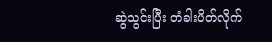ဆွဲသွင်းပြီး တံခါးပိတ်လိုက်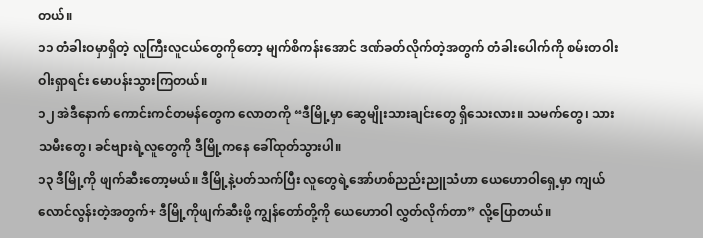တယ်။
၁၁ တံခါးဝမှာရှိတဲ့ လူကြီးလူငယ်တွေကိုတော့ မျက်စိကန်းအောင် ဒဏ်ခတ်လိုက်တဲ့အတွက် တံခါးပေါက်ကို စမ်းတဝါးဝါးရှာရင်း မောပန်းသွားကြတယ်။
၁၂ အဲဒီနောက် ကောင်းကင်တမန်တွေက လောတကို “ဒီမြို့မှာ ဆွေမျိုးသားချင်းတွေ ရှိသေးလား။ သမက်တွေ၊ သားသမီးတွေ၊ ခင်ဗျားရဲ့လူတွေကို ဒီမြို့ကနေ ခေါ်ထုတ်သွားပါ။
၁၃ ဒီမြို့ကို ဖျက်ဆီးတော့မယ်။ ဒီမြို့နဲ့ပတ်သက်ပြီး လူတွေရဲ့အော်ဟစ်ညည်းညူသံဟာ ယေဟောဝါရှေ့မှာ ကျယ်လောင်လွန်းတဲ့အတွက်+ ဒီမြို့ကိုဖျက်ဆီးဖို့ ကျွန်တော်တို့ကို ယေဟောဝါ လွှတ်လိုက်တာ” လို့ပြောတယ်။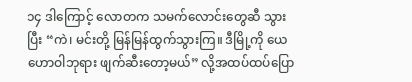၁၄ ဒါကြောင့် လောတက သမက်လောင်းတွေဆီ သွားပြီး “ကဲ၊ မင်းတို့ မြန်မြန်ထွက်သွားကြ။ ဒီမြို့ကို ယေဟောဝါဘုရား ဖျက်ဆီးတော့မယ်” လို့အထပ်ထပ်ပြော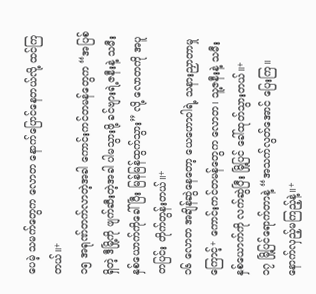ပေမဲ့ သမက်တွေက လောတ နောက်ပြောင်နေတယ်လို့ ထင်ကြတယ်။+
၁၅ အရုဏ်တက်လာတဲ့အခါ ကောင်းကင်တမန်တွေက “အပြစ်ရှိတဲ့ ဒီမြို့ကို ဖျက်ဆီးတဲ့အခါ ပါမသွားဖို့ ခင်ဗျားရဲ့ဇနီးနဲ့ သမီးနှစ်ယောက်ကိုခေါ်ပြီး မြန်မြန်ထွက်သွား” လို့ လောတကို အပူတပြင်း တိုက်တွန်းတယ်။+
၁၆ လောတ အချိန်ဆွဲနေတော့ ယေဟောဝါရဲ့ သနားညှာတာမှုကြောင့်+ ကောင်းကင်တမန်တွေက လောတ၊ သူ့ဇနီးနဲ့ သမီးနှစ်ယောက်ကို လက်ဆွဲပြီး မြို့ပြင် ခေါ်ထုတ်သွားတယ်။+
၁၇ မြို့ပြင်ရောက်တာနဲ့ “အသက်လွတ်အောင် ပြေးကြ။ နောက်လှည့်မကြည့်နဲ့။+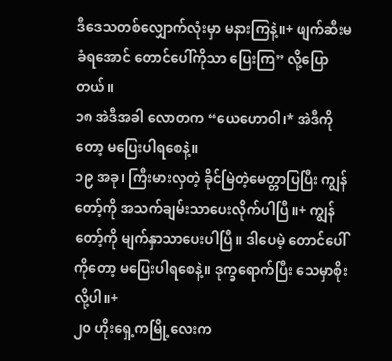ဒီဒေသတစ်လျှောက်လုံးမှာ မနားကြနဲ့။+ ဖျက်ဆီးမခံရအောင် တောင်ပေါ်ကိုသာ ပြေးကြ” လို့ပြောတယ်။
၁၈ အဲဒီအခါ လောတက “ယေဟောဝါ၊* အဲဒီကိုတော့ မပြေးပါရစေနဲ့။
၁၉ အခု၊ ကြီးမားလှတဲ့ ခိုင်မြဲတဲ့မေတ္တာပြပြီး ကျွန်တော့်ကို အသက်ချမ်းသာပေးလိုက်ပါပြီ။+ ကျွန်တော့်ကို မျက်နှာသာပေးပါပြီ။ ဒါပေမဲ့ တောင်ပေါ်ကိုတော့ မပြေးပါရစေနဲ့။ ဒုက္ခရောက်ပြီး သေမှာစိုးလို့ပါ။+
၂၀ ဟိုးရှေ့ကမြို့လေးက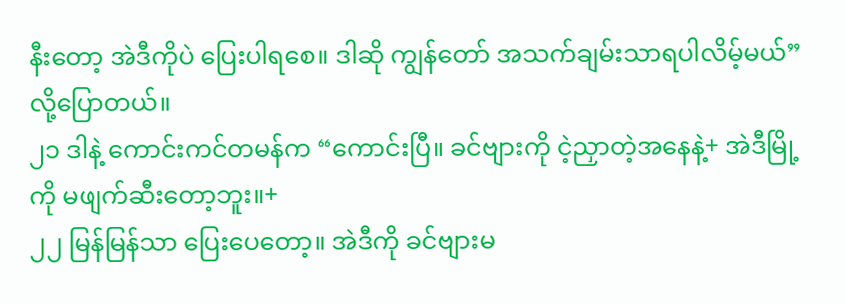နီးတော့ အဲဒီကိုပဲ ပြေးပါရစေ။ ဒါဆို ကျွန်တော် အသက်ချမ်းသာရပါလိမ့်မယ်” လို့ပြောတယ်။
၂၁ ဒါနဲ့ ကောင်းကင်တမန်က “ကောင်းပြီ။ ခင်ဗျားကို ငဲ့ညှာတဲ့အနေနဲ့+ အဲဒီမြို့ကို မဖျက်ဆီးတော့ဘူး။+
၂၂ မြန်မြန်သာ ပြေးပေတော့။ အဲဒီကို ခင်ဗျားမ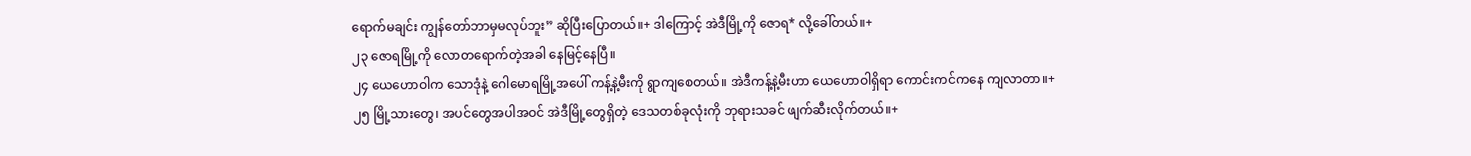ရောက်မချင်း ကျွန်တော်ဘာမှမလုပ်ဘူး” ဆိုပြီးပြောတယ်။+ ဒါကြောင့် အဲဒီမြို့ကို ဇောရ* လို့ခေါ်တယ်။+
၂၃ ဇောရမြို့ကို လောတရောက်တဲ့အခါ နေမြင့်နေပြီ။
၂၄ ယေဟောဝါက သောဒုံနဲ့ ဂေါမောရမြို့အပေါ် ကန့်နဲ့မီးကို ရွာကျစေတယ်။ အဲဒီကန့်နဲ့မီးဟာ ယေဟောဝါရှိရာ ကောင်းကင်ကနေ ကျလာတာ။+
၂၅ မြို့သားတွေ၊ အပင်တွေအပါအဝင် အဲဒီမြို့တွေရှိတဲ့ ဒေသတစ်ခုလုံးကို ဘုရားသခင် ဖျက်ဆီးလိုက်တယ်။+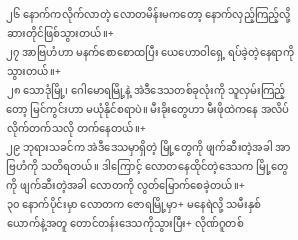၂၆ နောက်ကလိုက်လာတဲ့ လောတမိန်းမကတော့ နောက်လှည့်ကြည့်လို့ ဆားတိုင်ဖြစ်သွားတယ်။+
၂၇ အာဗြဟံဟာ မနက်စောစောထပြီး ယေဟောဝါရှေ့ ရပ်ခဲ့တဲ့နေရာကို သွားတယ်။+
၂၈ သောဒုံမြို့၊ ဂေါမောရမြို့နဲ့ အဲဒီဒေသတစ်ခုလုံးကို သူလှမ်းကြည့်တော့ မြင်ကွင်းဟာ မယုံနိုင်စရာပဲ။ မီးခိုးတွေဟာ မီးဖိုထဲကနေ အလိပ်လိုက်တက်သလို တက်နေတယ်။+
၂၉ ဘုရားသခင်က အဲဒီဒေသမှာရှိတဲ့ မြို့တွေကို ဖျက်ဆီးတဲ့အခါ အာဗြဟံကို သတိရတယ်။ ဒါကြောင့် လောတနေထိုင်တဲ့ဒေသက မြို့တွေကို ဖျက်ဆီးတဲ့အခါ လောတကို လွတ်မြောက်စေခဲ့တယ်။+
၃၀ နောက်ပိုင်းမှာ လောတက ဇောရမြို့မှာ+ မနေရဲလို့ သမီးနှစ်ယောက်နဲ့အတူ တောင်တန်းဒေသကိုသွားပြီး+ လိုဏ်ဂူတစ်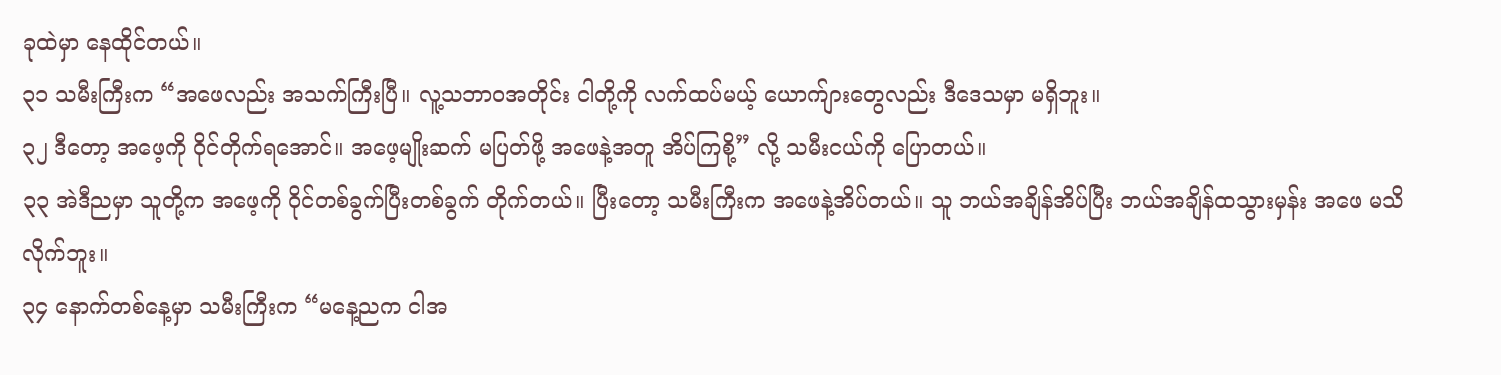ခုထဲမှာ နေထိုင်တယ်။
၃၁ သမီးကြီးက “အဖေလည်း အသက်ကြီးပြီ။ လူ့သဘာဝအတိုင်း ငါတို့ကို လက်ထပ်မယ့် ယောက်ျားတွေလည်း ဒီဒေသမှာ မရှိဘူး။
၃၂ ဒီတော့ အဖေ့ကို ဝိုင်တိုက်ရအောင်။ အဖေ့မျိုးဆက် မပြတ်ဖို့ အဖေနဲ့အတူ အိပ်ကြစို့” လို့ သမီးငယ်ကို ပြောတယ်။
၃၃ အဲဒီညမှာ သူတို့က အဖေ့ကို ဝိုင်တစ်ခွက်ပြီးတစ်ခွက် တိုက်တယ်။ ပြီးတော့ သမီးကြီးက အဖေနဲ့အိပ်တယ်။ သူ ဘယ်အချိန်အိပ်ပြီး ဘယ်အချိန်ထသွားမှန်း အဖေ မသိလိုက်ဘူး။
၃၄ နောက်တစ်နေ့မှာ သမီးကြီးက “မနေ့ညက ငါအ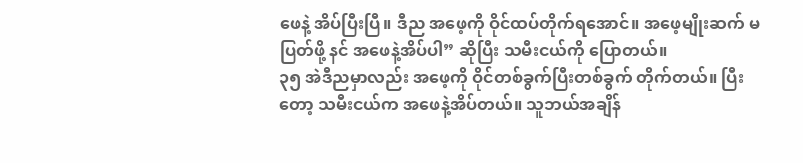ဖေနဲ့ အိပ်ပြီးပြီ။ ဒီည အဖေ့ကို ဝိုင်ထပ်တိုက်ရအောင်။ အဖေ့မျိုးဆက် မပြတ်ဖို့ နင် အဖေနဲ့အိပ်ပါ” ဆိုပြီး သမီးငယ်ကို ပြောတယ်။
၃၅ အဲဒီညမှာလည်း အဖေ့ကို ဝိုင်တစ်ခွက်ပြီးတစ်ခွက် တိုက်တယ်။ ပြီးတော့ သမီးငယ်က အဖေနဲ့အိပ်တယ်။ သူဘယ်အချိန်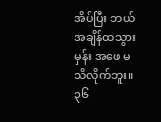အိပ်ပြီး ဘယ်အချိန်ထသွားမှန်း အဖေ မသိလိုက်ဘူး။
၃၆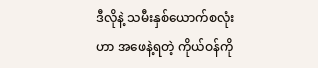ဒီလိုနဲ့ သမီးနှစ်ယောက်စလုံးဟာ အဖေနဲ့ရတဲ့ ကိုယ်ဝန်ကို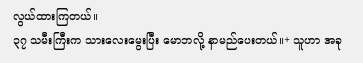လွယ်ထားကြတယ်။
၃၇ သမီးကြီးက သားလေးမွေးပြီး မောဘလို့ နာမည်ပေးတယ်။+ သူဟာ အခု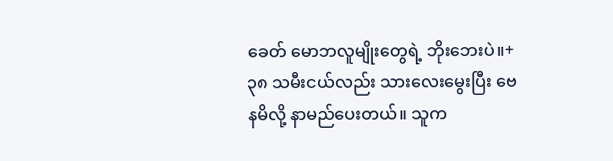ခေတ် မောဘလူမျိုးတွေရဲ့ ဘိုးဘေးပဲ။+
၃၈ သမီးငယ်လည်း သားလေးမွေးပြီး ဗေနမိလို့ နာမည်ပေးတယ်။ သူက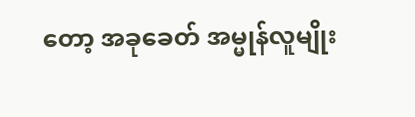တော့ အခုခေတ် အမ္မုန်လူမျိုး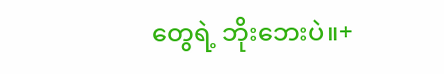တွေရဲ့ ဘိုးဘေးပဲ။+